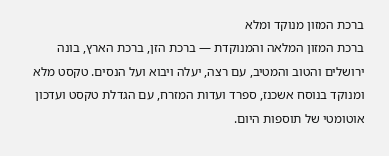ברכת המזון מנוקד ומלא
ברכת המזון המלאה והמנוקדת — ברכת הזן, ברכת הארץ, בונה ירושלים והטוב והמטיב, עם רצה, יעלה ויבוא ועל הנסים. טקסט מלא ומנוקד בנוסח אשכנז, ספרד ועדות המזרח, עם הגדלת טקסט ועדכון אוטומטי של תוספות היום.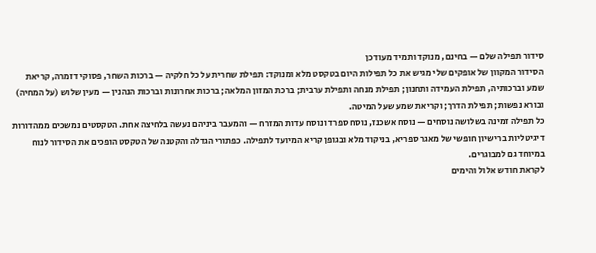סידור תפילה שלם — בחינם, מנוקד ותמיד מעודכן
הסידור המקוון של אופקים שלי מגיש את כל תפילות היום בטקסט מלא ומנוקד: תפילת שחרית על כל חלקיה — ברכות השחר, פסוקי דזמרה, קריאת שמע וברכותיה, תפילת העמידה ותחנון; תפילת מנחה ותפילת ערבית; ברכת המזון המלאה; ברכות אחרונות וברכות הנהנין — מעין שלוש (על המחיה) ובורא נפשות; תפילת הדרך; וקריאת שמע שעל המיטה.
כל תפילה זמינה בשלושה נוסחים — נוסח אשכנז, נוסח ספרד ונוסח עדות המזרח — והמעבר ביניהם נעשה בלחיצה אחת. הטקסטים נמשכים ממהדורות דיגיטליות ברישיון חופשי של מאגר ספריא, בניקוד מלא ובגופן קריא המיועד לתפילה. כפתורי הגדלה והקטנה של הטקסט הופכים את הסידור לנוח במיוחד גם למבוגרים.
לקראת חודש אלול והימים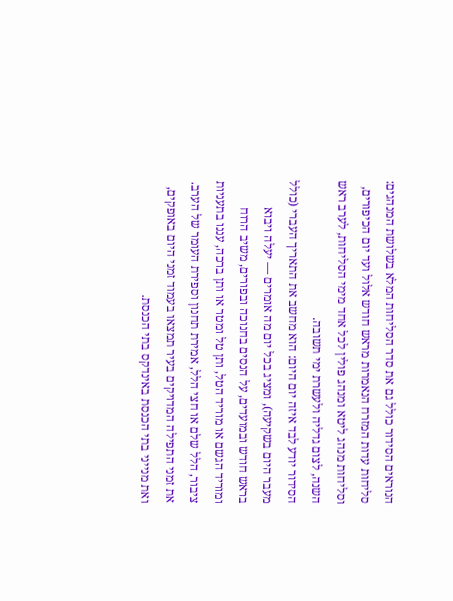הנוראים הסידור כולל גם את סדר הסליחות המלא בשלושת המנהגים: סליחות עדות המזרח הנאמרות מראש חודש אלול ועד יום הכיפורים, וסליחות מנהג ליטא ומנהג פולין לכל אחד מימי הסליחות, לערב ראש השנה, לצום גדליה ולעשרת ימי תשובה.
הסידור יודע לבד איזה יום היום: הוא מחשב את התאריך העברי (כולל מעבר היום בשקיעה), ומציג בכל יום מה אומרים — יעלה ויבוא בראש חודש ובמועדים, על הנסים בחנוכה ובפורים, משיב הרוח ומוריד הגשם או מוריד הטל, ותן טל ומטר או ותן ברכה, עננו בתעניות ציבור, הלל שלם או חצי הלל, אמירת תחנון וספירת העומר של הערב. את זמני התפילה המדויקים בעיר תמצאו בעמוד זמני היום באופקים, ואת מנייני בתי הכנסת באינדקס בתי הכנסת.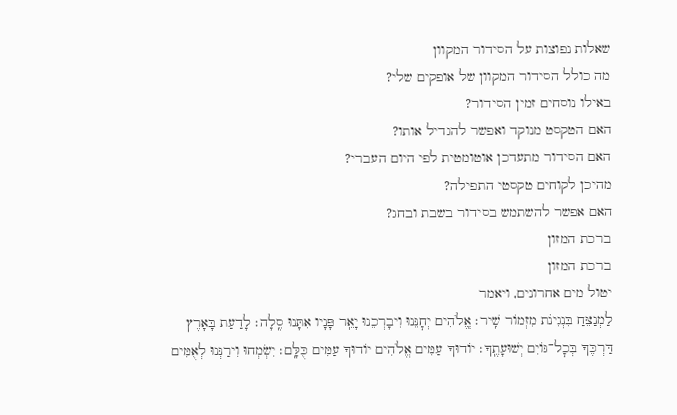שאלות נפוצות על הסידור המקוון
מה כולל הסידור המקוון של אופקים שלי?
באילו נוסחים זמין הסידור?
האם הטקסט מנוקד ואפשר להגדיל אותו?
האם הסידור מתעדכן אוטומטית לפי היום העברי?
מהיכן לקוחים טקסטי התפילה?
האם אפשר להשתמש בסידור בשבת ובחג?
ברכת המזון
ברכת המזון
יטול מים אחרונים, ויאמר
לַמְנַצֵּחַ בִּנְגִינֹת מִזְמוֹר שִֽׁיר׃ אֱֽלֹהִים יְחׇנֵּנוּ וִיבָרְכֵנוּ יָאֵֽר פָּנָיו אִתָּנוּ סֶֽלָה׃ לָדַעַת בָּאָרֶץ דַּרְכֶּךָ בְּכׇל־גּוֹיִם יְשׁוּעָתֶֽךָ׃ יוֹדוּךָ עַמִּים אֱלֹהִים יוֹדוּךָ עַמִּים כֻּלָּֽם׃ יִשְׂמְחוּ וִירַנְּנוּ לְאֻמִּים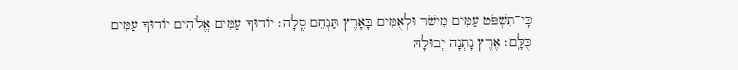כִּֽי־תִשְׁפֹּט עַמִּים מִישֹׁר וּלְאֻמִּים בָּאָרֶץ תַּנְחֵם סֶֽלָה׃ יוֹדוּךָ עַמִּים אֱלֹהִים יוֹדוּךָ עַמִּים כֻּלָּֽם׃ אֶרֶץ נָתְנָה יְבוּלָהּ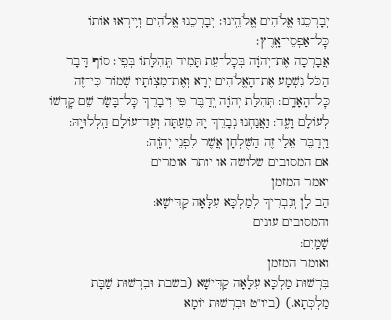יְבָרְכֵנוּ אֱלֹהִים אֱלֹהֵֽינוּ׃ יְבָרְכֵנוּ אֱלֹהִים וְיִֽירְאוּ אוֹתוֹ כׇּל־אַפְסֵי־אָֽרֶץ׃
אֲבָרְכָה אֶת־יְהֹוָה בְּכׇל־עֵת תָּמִיד תְּֽהִלָּתוֹ בְּפִֽי׃ סוֹף דָּבָר הַכֹּל נִשְׁמָע אֶת־הָאֱלֹהִים יְרָא וְאֶת־מִצְוֺתָיו שְׁמוֹר כִּי־זֶה כׇּל־הָאָדָֽם: תְּהִלַּת יְהֹוָה יְֽדַבֶּר פִּי וִיבָרֵךְ כׇּל־בָּשָׂר שֵׁם קׇדְשׁוֹ לְעוֹלָם וָעֶֽד: וַאֲנַחְנוּ נְבָרֵךְ יָהּ מֵעַתָּה וְעַד־עוֹלָם הַֽלְלוּיָֽהּ: וַיְדַבֵּר אֵלַי זֶה הַשֻּׁלְחָן אֲשֶׁר לִפְנֵי יְהֹוָֽה:
אם המסובים שלושה או יותר אומרים
יאמר המזמן
הַב לָן וְנִבְרִיךְ לְמַלְכָּא עִלָּאָה קַדִּישָׁא:
והמסובים עונים
שָׁמַֽיִם:
ואומר המזמן
בִּרְשׁוּת מַלְכָּא עִלָּאָה קַדִּישָׁא (בשבת וּבִרְשׁוּת שַׁבָּת מַלְכְּתָא.) (ביו"ט וּבִרְשׁוּת יוֹמָא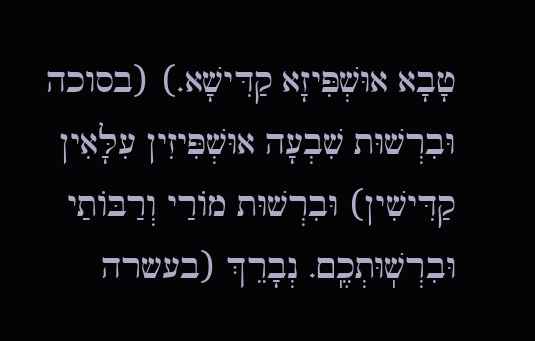טָבָא אוּשְׁפִּיזָא קַדִּישָׁא.) (בסוכה וּבִרְשׁוּת שִׁבְעָה אוּשְׁפִּיזִין עִלָּאִין קַדִּישִׁין) וּבִרְשׁוּת מוֹרַי וְרַבּוֹתַי וּבִרְשֽׁוּתְכֶֽם. נְבָרֵךְ (בעשרה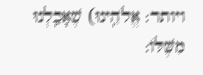ויותר: אֱלֹהֵֽינוּ) שֶׁאָכַֽלְנוּ מִשֶּׁלּוֹ: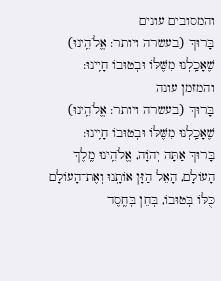והמסובים עונים
בָּרוּךְ (בעשרה ויותר: אֱלֹהֵֽינוּ) שֶׁאָכַֽלְנוּ מִשֶּׁלּוֹ וּבְטוּבוֹ חָיִֽינוּ:
והמזמן עונה
בָּרוּךְ (בעשרה ויותר: אֱלֹהֵֽינוּ) שֶׁאָכַֽלְנוּ מִשֶּׁלּוֹ וּבְטוּבוֹ חָיִֽינוּ:
בָּרוּךְ אַתָּה יְהֹוָה, אֱלֹהֵֽינוּ מֶֽלֶךְ הָעוֹלָם, הָאֵל הַזָּן אוֹתָֽנוּ וְאֶת־הָעוֹלָם כֻּלּוֹ בְּטוּבוֹ, בְּחֵן בְּחֶֽסֶד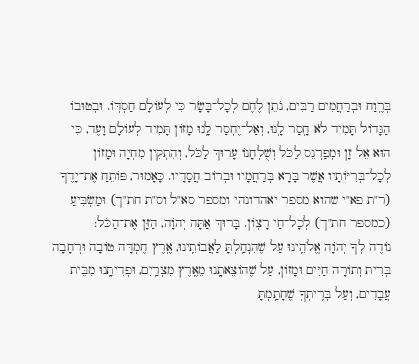בְּרֶֽוַח וּבְרַחֲמִים רַבִּים, נֹתֵן לֶחֶם לְכָל־בָּשָׂר כִּי לְעוֹלָם חַסְדּֽוֹ. וּבְטוּבוֹ הַגָּדוֹל תָּמִיד לֹא חָֽסַר לָֽנוּ, וְאַל־יֶחְסַר לָֽנוּ מָזוֹן תָּמִיד לְעוֹלָם וָעֶד, כִּי הוּא אֵל זָן וּמְפַרְנֵס לַכֹּל וְשֻׁלְחָנוֹ עָרוּךְ לַכֹּל, וְהִתְקִין מִחְיָה וּמָזוֹן לְכָל־בְּרִיּוֹתָיו אֲשֶׁר בָּרָא בְּרַחֲמָיו וּבְרוֹב חֲסָדָיו. כָּאָמוּר, פּוֹתֵחַ אֶת־יָדֶךָ (ר"ת פא"י שהוא מספר יאהדונהי ומספר סא"ל וס"ת חת"ך) וּמַשְׂבִּיעַ (כמספר חת"ך) לְכָל־חַי רָצֽוֹן. בָּרוּךְ אַתָּה יְהֹוָה, הַזָּן אֶת־הַכֹּל:
נוֹדֶה לְךָ יְהֹוָה אֱלֹהֵֽינוּ עַל שֶׁהִנְחַֽלְתָּ לַאֲבוֹתֵֽינוּ, אֶֽרֶץ חֶמְדָּה טוֹבָה וּרְחָבָה בְּרִית וְתוֹרָה חַיִּים וּמָזוֹן, עַל שֶׁהוֹצֵאתָֽנוּ מֵאֶֽרֶץ מִצְרַֽיִם, וּפְדִיתָֽנוּ מִבֵּית עֲבָדִים, וְעַל בְּרִֽיתְךָֽ שֶׁחָתַֽמְתָּ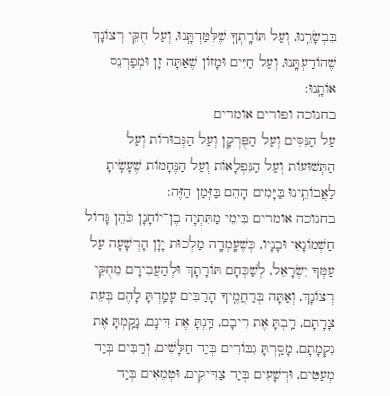בִּבְשָׂרֵֽנוּ, וְעַל תּוֹרָֽתְךָֽ שֶׁלִּמַּדְתָּֽנוּ, וְעַל חֻקֵּי רְצוֹנָךְ שֶׁהוֹדַעְתָּֽנוּ, וְעַל חַיִּים וּמָזוֹן שֶׁאַתָּה זָן וּמְפַרְנֵס אוֹתָֽנוּ:
בחנוכה ופורים אומרים
עַל הַנִּסִּים וְעַל הַפֻּרְקָן וְעַל הַגְּבוּרוֹת וְעַל הַתְּשׁוּעוֹת וְעַל הַנִּפְלָאוֹת וְעַל הַנֶּחָמוֹת שֶׁעָשִֽׂיתָ לַאֲבוֹתֵֽינוּ בַּיָּמִים הָהֵם בַּזְּמַן הַזֶּה:
בחנוכה אומרים בִּימֵי מַתִּתְיָה בֶן־יוֹחָנָן כֹּהֵן גָּדוֹל חַשְׁמוֹנָאִי וּבָנָיו, כְּשֶׁעָֽמְדָֽה מַלְכוּת יָוָן הָרְשָׁעָה עַל עַמְּךָ יִשְׂרָאֵל, לְשַׁכְּחָם תּוֹרָתָךְ וּלְהַעֲבִירָם מֵחֻקֵּי רְצוֹנָךְ, וְאַתָּה בְּרַחֲמֶֽיךָ הָרַבִּים עָמַֽדְתָּ לָהֶם בְּעֵת צָרָתָם, רַֽבְתָּ אֶת רִיבָם, דַּֽנְתָּ אֶת דִּינָם, נָקַֽמְתָּ אֶת נִקְמָתָם, מָסַֽרְתָּ גִבּוֹרִים בְּיַד חַלָּשִׁים, וְרַבִּים בְּיַד מְעַטִּים, וּרְשָׁעִים בְּיַד צַדִּיקִים, וּטְמֵאִים בְּיַד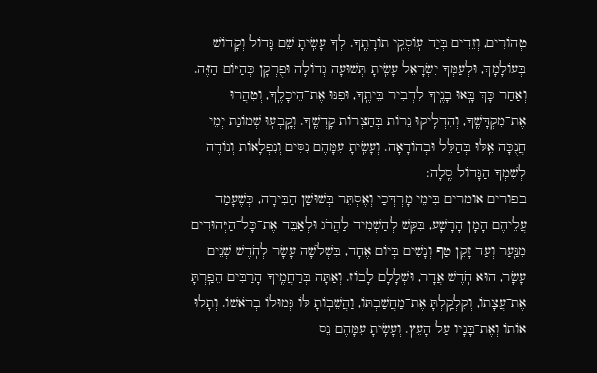טְהוֹרִים, וְזֵדִים בְּיַד עֽוֹסְקֵֽי תוֹרָתֶֽךָ. לְךָ עָשִֽׂיתָ שֵׁם גָּדוֹל וְקָדוֹשׁ בְּעוֹלָמָךְ, וּלְעַמְּךָ יִשְׂרָאֵל עָשִֽׂיתָ תְּשׁוּעָה גְדוֹלָה וּפֻרְקָן כְּהַיּוֹם הַזֶּה. וְאַחַר כָּךְ בָּֽאוּ בָנֶֽיךָ לִדְבִיר בֵּיתֶֽךָ, וּפִנּוּ אֶת־הֵיכָלֶֽךָ, וְטִהֲרוּ אֶת־מִקְדָּשֶֽׁךָ, וְהִדְלִֽיקוּ נֵרוֹת בְּחַצְרוֹת קָדְשֶֽׁךָ. וְקָֽבְעֽוּ שְׁמוֹנַת יְמֵי חֲנֻכָּה אֵֽלּוּ בְּהַלֵּל וּבְהוֹדָאָה. וְעָשִֽׂיתָ עִמָּהֶם נִסִּים וְנִפְלָאוֹת וְנוֹדֶה לְשִׁמְךָ הַגָּדוֹל סֶֽלָה:
בפורים אומרים בִּימֵי מָרְדְּכַי וְאֶסְתֵּר בְּשׁוּשַׁן הַבִּירָה, כְּשֶׁעָמַד עֲלֵיהֶם הָמָן הָרָשָׁע, בִּקֵּשׁ לְהַשְׁמִיד לַהֲרֹג וּלְאַבֵּד אֶת־כָּל־הַיְּהוּדִים מִנַּֽעַר וְעַד זָקֵן טַף וְנָשִׁים בְּיוֹם אֶחָד, בִּשְׁלֹשָׁה עָשָׂר לְחֹֽדֶשׁ שְׁנֵים עָשָׂר, הוּא חֹֽדֶשׁ אֲדָר, וּשְׁלָלָם לָבוֹז. וְאַתָּה בְּרַחֲמֶֽיךָ הָרַבִּים הֵפַֽרְתָּ אֶת־עֲצָתוֹ, וְקִלְקַֽלְתָּ אֶת־מַחֲשַׁבְתּוֹ, וַהֲשֵׁבֽוֹתָ לּוֹ גְּמוּלוֹ בְרֹאשׁוֹ. וְתָלוּ אוֹתוֹ וְאֶת־בָּנָיו עַל הָעֵץ. וְעָשִֽׂיתָ עִמָּהֶם נֵס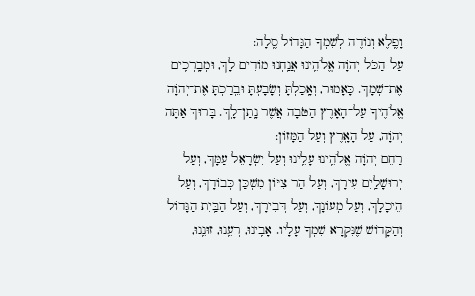וָפֶֽלֶא וְנוֹדֶה לְשִׁמְךָ הַגָּדוֹל סֶֽלָה:
עַל הַכֹּל יְהֹוָה אֱלֹהֵֽינוּ אֲנַֽחְנוּ מוֹדִים לָךְ, וּמְבָֽרְכִֽים אֶת־שְׁמָךְ. כָּאָמוּר, וְאָֽכַלְתָּ וְשָׂבָעְתָּ וּבֵֽרַכְתָּ אֶת־יְהֹוָה אֱלֹהֶיךָ עַל־הָאָרֶץ הַטֹּבָה אֲשֶׁר נָֽתַן־לָֽךְ. בָּרוּךְ אַתָּה יְהֹוָה, עַל הָאָֽרֶץ וְעַל הַמָּזוֹן:
רַחֵם יְהֹוָה אֱלֹהֵֽינוּ עָלֵֽינוּ וְעַל יִשְׂרָאֵל עַמָּךְ, וְעַל יְרוּשָׁלַֽיִם עִירָךְ, וְעַל הַר צִיּוֹן מִשְׁכַּן כְּבוֹדָךְ, וְעַל הֵיכָלָךְ, וְעַל מְעוֹנָךְ, וְעַל דְּבִירָךְ, וְעַל הַבַּֽיִת הַגָּדוֹל וְהַקָּדוֹשׁ שֶׁנִּקְרָא שִׁמְךָ עָלָיו. אָבִֽינוּ, רְעֵֽנוּ, זוּנֵֽנוּ,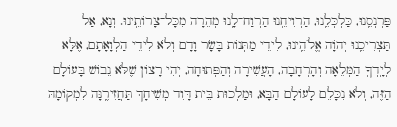פַּרְנְסֵֽנוּ, כַּלְכְּלֵֽנוּ, הַרְוִיחֵֽנוּ הַרְוַח־לָֽנוּ מְהֵרָה מִכָּל־צָרוֹתֵֽינוּ. וְנָא, אַל תַּצְרִיכֵֽנוּ יְהֹוָה אֱלֹהֵֽינוּ, לִידֵי מַתְּנוֹת בָּשָׂר וָדָם וְלֹא לִידֵי הַלְוָאָתָם, אֶלָּא לְיָֽדְךָֽ הַמְּלֵאָה וְהָרְחָבָה, הָעֲשִׁירָה וְהַפְּתוּחָה, יְהִי רָצוֹן שֶׁלֹּא נֵבוֹשׁ בָּעוֹלָם הַזֶּה, וְלֹא נִכָּלֵם לָעוֹלָם הַבָּא, וּמַלְכוּת בֵּית דָּוִד מְשִׁיחָךְ תַּחֲזִירֶֽנָּה לִמְקוֹמָהּ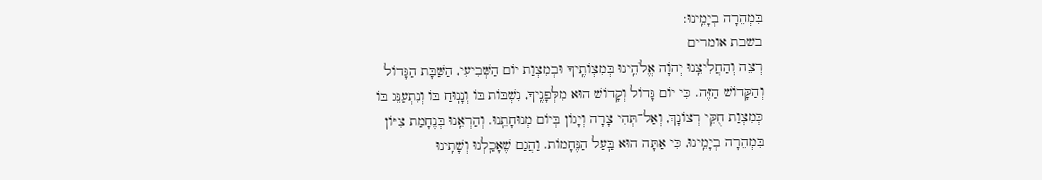בִּמְהֵרָה בְיָמֵֽינוּ:
בשבת אומרים
רְצֵה וְהַחֲלִיצֵֽנוּ יְהֹוָה אֱלֹהֵֽינוּ בְּמִצְוֹתֶֽיךָ וּבְמִצְוַת יוֹם הַשְּׁבִיעִי, הַשַּׁבָּת הַגָּדוֹל וְהַקָּדוֹשׁ הַזֶּה. כִּי יוֹם גָּדוֹל וְקָדוֹשׁ הוּא מִלְּפָנֶֽיךָ, נִשְׁבּוֹת בּוֹ וְנָנֽוּחַ בּוֹ וְנִתְעַנֵּג בּוֹ כְּמִצְוַת חֻקֵּי רְצוֹנָךְ, וְאַל־תְּהִי צָרָה וְיָגוֹן בְּיוֹם מְנוּחָתֵֽנוּ. וְהַרְאֵֽנוּ בְּנֶחָמַת צִיּוֹן בִּמְהֵרָה בְיָמֵֽינוּ, כִּי אַתָּה הוּא בַּֽעַל הַנֶּחָמוֹת. וַהֲגַם שֶׁאָכַֽלְנוּ וְשָׁתִֽינוּ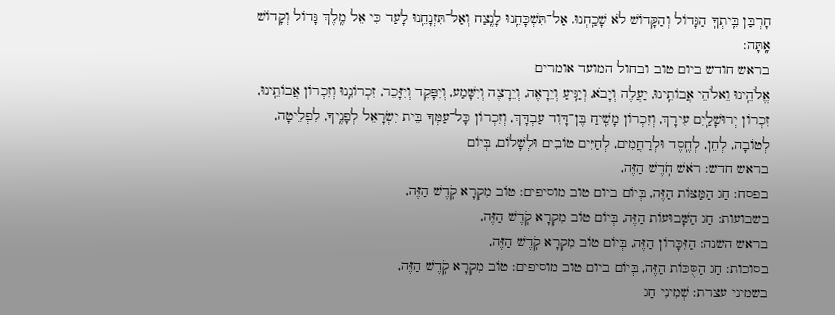חָרְבַּן בֵּֽיתְךָֽ הַגָּדוֹל וְהַקָּדוֹשׁ לֹא שָׁכַֽחְנוּ. אַל־תִּשְׁכָּחֵֽנוּ לָנֶֽצַח וְאַל־תִּזְנָחֵֽנוּ לָעַד כִּי אֵל מֶֽלֶךְ גָּדוֹל וְקָדוֹשׁ אָֽתָּה:
בראש חודש ביום טוב ובחול המועד אומרים
אֱלֹהֵֽינוּ וֵאלֹהֵי אֲבוֹתֵֽינוּ, יַעֲלֶה וְיָבֹא, וְיַגִּֽיעַ וְיֵרָאֶה, וְיֵרָצֶה וְיִשָּׁמַע, וְיִפָּקֵד וְיִזָּכֵר, זִכְרוֹנֵֽנוּ וְזִכְרוֹן אֲבוֹתֵֽינוּ, זִכְרוֹן יְרוּשָׁלַֽיִם עִירָךְ, וְזִכְרוֹן מָשִֽׁיחַ בֶּן־דָּוִד עַבְדָּךְ, וְזִכְרוֹן כָּל־עַמְּךָ בֵּית יִשְׂרָאֵל לְפָנֶֽיךָ, לִפְלֵיטָה, לְטוֹבָה, לְחֵן, לְחֶֽסֶד וּלְרַחֲמִים, לְחַיִּים טוֹבִים וּלְשָׁלוֹם, בְּיוֹם
בראש חדש: רֹאשׁ חֹֽדֶשׁ הַזֶּה,
בפסח: חַג הַמַּצּוֹת הַזֶּה, בְּיוֹם ביום טוב מוסיפים: טוֹב מִקְרָא קֹֽדֶשׁ הַזֶּה,
בשבועות: חַג הַשָּׁבוּעוֹת הַזֶּה, בְּיוֹם טוֹב מִקְרָא קֹֽדֶשׁ הַזֶּה,
בראש השנה: הַזִּכָּרוֹן הַזֶּה, בְּיוֹם טוֹב מִקְרָא קֹֽדֶשׁ הַזֶּה,
בסוכות: חַג הַסֻּכּוֹת הַזֶּה, בְּיוֹם ביום טוב מוסיפים: טוֹב מִקְרָא קֹֽדֶשׁ הַזֶּה,
בשמיני עצרת: שְׁמִינִי חַג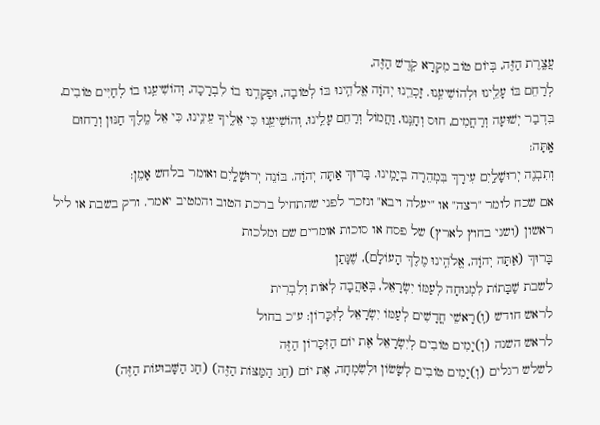עֲצֶֽרֶת הַזֶּה, בְּיוֹם טוֹב מִקְרָא קֹֽדֶשׁ הַזֶּה,
לְרַחֵם בּוֹ עָלֵֽינוּ וּלְהוֹשִׁיעֵֽנוּ. זָכְרֵֽנוּ יְהֹוָה אֱלֹהֵֽינוּ בּוֹ לְטוֹבָה, וּפָקְדֵֽנוּ בוֹ לִבְרָכָה, וְהוֹשִׁיעֵֽנוּ בוֹ לְחַיִּים טוֹבִים, בִּדְבַר יְשׁוּעָה וְרַחֲמִים, חוּס וְחָנֵּֽנוּ, וַחֲמוֹל וְרַחֵם עָלֵֽינוּ, וְהוֹשִׁיעֵֽנוּ כִּי אֵלֶֽיךָ עֵינֵֽינוּ, כִּי אֵל מֶֽלֶךְ חַנּוּן וְרַחוּם אָֽתָּה:
וְתִבְנֶה יְרוּשָׁלַֽיִם עִירָךְ בִּמְהֵרָה בְיָמֵֽינוּ. בָּרוּךְ אַתָּה יְהֹוָה. בּוֹנֵה יְרוּשָׁלָֽיִם ואומר בלחש אָמֵן:
אם שכח לומר "רצה" או "יעלה ויבא" ונזכר לפני שהתחיל ברכת הטוב והמטיב יאמר. ורק בשבת או ליל ראשון (ושני בחוץ לארץ) של פסח או סוכות אומרים שם ומלכות
בָּרוּךְ (אַתָּה יְהֹוָה, אֱלֹהֵֽינוּ מֶלֶךְ הָעוֹלָם), שֶׁנָּתַן
לשבת שַׁבָּתוֹת לִמְנוּחָה לְעַמּוֹ יִשְׂרָאֵל, בְּאַהֲבָה לְאוֹת וְלִבְרִית
לראש חודש (וְ)רָאשֵׁי חֳדָשִׁים לְעַמּוֹ יִשְׂרָאֵל לְזִּכָּרוֹן: ע"כ בחול
לראש השנה (וְ)יָמִים טוֹבִים לְיִשְׂרָאֵל אֶת יוֹם הַזִּכָּרוֹן הַזֶּה
לשלש רגלים (וְ)יָמִים טוֹבִים לְשָׂשׂוֹן וּלְשִׂמְחָה, אֶת יוֹם (חַג הַמַּצּוֹת הַזֶּה) (חַג הַשָּׁבוּעוֹת הַזֶּה)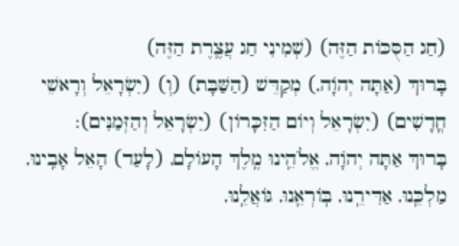(חַג הַסֻּכּוֹת הַזֶּה) (שְׁמִינִי חַג עֲצֶֽרֶת הַזֶּה)
בָּרוּךְ (אַתָּה יְהֹוָה,) מְקַדֵּשׁ (הַשַּׁבָּת) (וְ) (יִשְׂרָאֵל וְרָאשֵׁי חֳדָשִׁים) (יִשְׂרָאֵל וְיוֹם הַזִּכָּרוֹן) (יִשְׂרָאֵל וְהַזְּמַנִּים):
בָּרוּךְ אַתָּה יְהֹוָה, אֱלֹהֵֽינוּ מֶֽלֶךְ הָעוֹלָם, (לָעַד) הָאֵל אָבִֽינוּ, מַלְכֵּֽנוּ, אַדִּירֵֽנוּ, בּֽוֹרְאֵֽנוּ, גּוֹאֲלֵֽנוּ,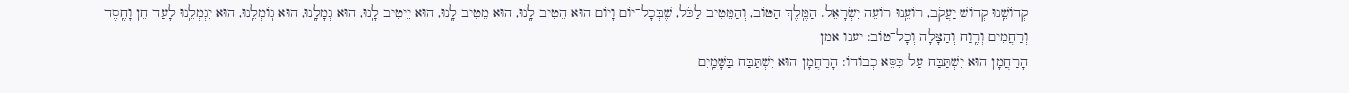קְדוֹשֵֽׁנוּ קְדוֹשׁ יַעֲקֹב, רוֹעֵֽנוּ רוֹעֵה יִשְׂרָאֵל. הַמֶּֽלֶךְ הַטּוֹב, וְהַמֵּטִיב לַכֹּל, שֶׁבְּכָל־יוֹם וָיוֹם הוּא הֵטִיב לָֽנוּ, הוּא מֵטִיב לָֽנוּ, הוּא יֵיטִיב לָֽנוּ, הוּא גְמָלָֽנוּ, הוּא גֽוֹמְלֵֽנוּ, הוּא יִגְמְלֵֽנוּ לָעַד חֵן וָחֶֽסֶד וְרַחֲמִים וְרֶֽוַח וְהַצָּלָה וְכָל־טוֹב: יענו אמן
הָרַחֲמָן הוּא יִשְׁתַּבַּח עַל כִּסֵּא כְבוֹדוֹ: הָרַחֲמָן הוּא יִשְׁתַּבַּח בַּשָּׁמַֽיִם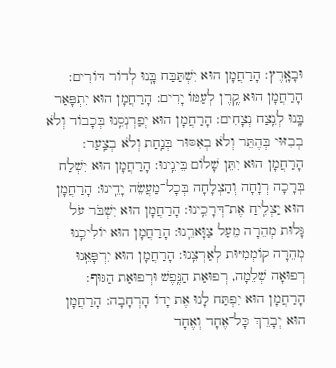וּבָאָֽרֶץ: הָרַחֲמָן הוּא יִשְׁתַּבַּח בָּֽנוּ לְדוֹר דּוֹרִים: הָרַחֲמָן הוּא קֶֽרֶן לְעַמּוֹ יָרִים: הָרַחֲמָן הוּא יִתְפָּאַר בָּֽנוּ לְנֵֽצַח נְצָחִים: הָרַחֲמָן הוּא יְפַרְנְסֵֽנוּ בְּכָבוֹד וְלֹא בְבִזּוּי בְּהֶתֵּר וְלֹא בְאִסּוּר בְּנַֽחַת וְלֹא בְצַֽעַר: הָרַחֲמָן הוּא יִתֵּן שָׁלוֹם בֵּינֵֽינוּ: הָרַחֲמָן הוּא יִשְׁלַח בְּרָכָה רְוָחָה וְהַצְלָחָה בְּכָל־מַעֲשֵׂה יָדֵֽינוּ: הָרַחֲמָן הוּא יַצְלִֽיחַ אֶת־דְּרָכֵֽינוּ: הָרַחֲמָן הוּא יִשְׁבֹּר עֹל גָּלוּת מְהֵרָה מֵעַל צַוָּארֵֽנוּ: הָרַחֲמָן הוּא יוֹלִיכֵֽנוּ מְהֵרָה קוֹמְמִיּוּת לְאַרְצֵֽנוּ: הָרַחֲמָן הוּא יִרְפָּאֵֽנוּ רְפוּאָה שְׁלֵמָה, רְפוּאַת הַנֶּֽפֶשׁ וּרְפוּאַת הַגּוּף: הָרַחֲמָן הוּא יִפְתַּח לָנוּ אֶת יָדוֹ הָרְחָבָה: הָרַחֲמָן הוּא יְבָרֵךְ כָּל־אֶחָד וְאֶחָד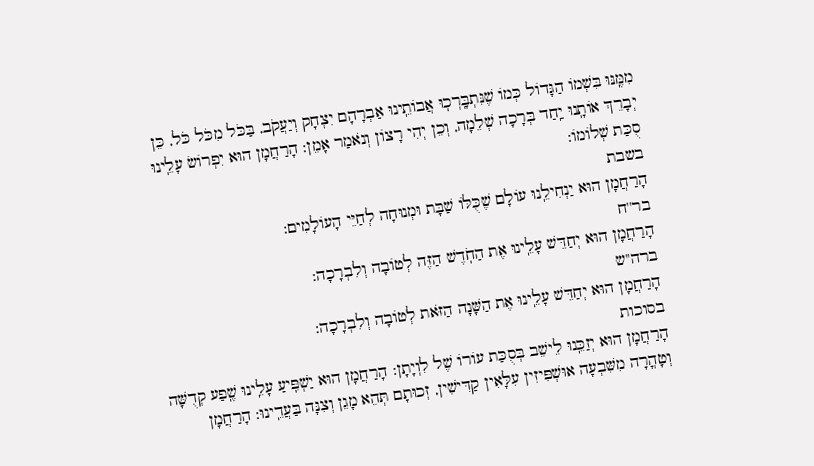מִמֶּֽנּוּ בִּשְׁמוֹ הַגָּדוֹל כְּמוֹ שֶׁנִּתְבָּֽרְכֽוּ אֲבוֹתֵֽינוּ אַבְרָהָם יִצְחָק וְיַעֲקֹב, בַּכֹּל מִכֹּל כֹּל, כֵּן יְבָרֵךְ אוֹתָֽנוּ יַֽחַד בְּרָכָה שְׁלֵמָה, וְכֵן יְהִי רָצוֹן וְנֹאמַר אָמֵן: הָרַחֲמָן הוּא יִפְרוֹשׂ עָלֵֽינוּ סֻכַּת שְׁלוֹמוֹ:
בשבת
הָרַחֲמָן הוּא יַנְחִילֵֽנוּ עוֹלָם שֶׁכֻּלּוֹ שַׁבָּת וּמְנוּחָה לְחַיֵּי הָעוֹלָמִים:
בר''ח
הָרַחֲמָן הוּא יְחַדֵּשׁ עָלֵֽינוּ אֶת הַחֹֽדֶשׁ הַזֶּה לְטוֹבָה וְלִבְרָכָה:
ברה''ש
הָרַחֲמָן הוּא יְחַדֵּשׁ עָלֵֽינוּ אֶת הַשָּׁנָה הַזֹּאת לְטוֹבָה וְלִבְרָכָה:
בסוכות
הָרַחֲמָן הוּא יְזַכֵּֽנוּ לֵישֵׁב בְּסֻכַּת עוֹרוֹ שֶׁל לִוְיָתָן: הָרַחֲמָן הוּא יַשְׁפִּֽיעַ עָלֵֽינוּ שֶֽׁפַע קְדֻשָּׁה וְטָהֳרָה מִשִּׁבְעָה אוּשְׁפִּיזִין עִלָּאִין קַדִּישִׁין, זְכוּתָם תְּהֵא מָגֵן וְצִנָּה בַּעֲדֵֽינוּ: הָרַחֲמָן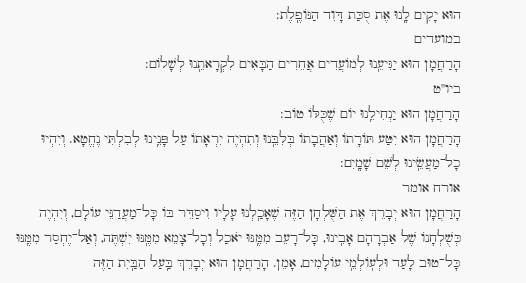הוּא יָקִים לָֽנוּ אֶת סֻכַּת דָּוִד הַנּוֹפֶֽלֶת:
במועדים
הָרַחֲמָן הוּא יַגִּיעֵֽנוּ לְמוֹעֲדִים אֲחֵרִים הַבָּאִים לִקְרָאתֵֽנוּ לְשָׁלוֹם:
ביו''ט
הָרַחֲמָן הוּא יַנְחִילֵֽנוּ יוֹם שֶׁכֻּלּוֹ טוֹב:
הָרַחֲמָן הוּא יִטַּע תּוֹרָתוֹ וְאַהֲבָתוֹ בְּלִבֵּֽנוּ וְתִהְיֶה יִרְאָתוֹ עַל פָּנֵֽינוּ לְבִלְתִּי נֶחֱטָא. וְיִהְיוּ כָל־מַעֲשֵֽׂינוּ לְשֵׁם שָׁמָֽיִם:
אורח אומר
הָרַחֲמָן הוּא יְבָרֵךְ אֶת הַשֻּׁלְחָן הַזֶּה שֶׁאָכַֽלְנוּ עָלָיו וִיסַדֵּר בּוֹ כָּל־מַעֲדַנֵּי עוֹלָם, וְיִהְיֶה כְּשֻׁלְחָנוֹ שֶׁל אַבְרָהָם אָבִֽינוּ, כָּל־רָעֵב מִמֶּֽנּוּ יֹאכַל וְכָל־צָמֵא מִמֶּֽנּוּ יִשְׁתֶּה, וְאַל־יֶחְסַר מִמֶּֽנּוּ כָּל־טוּב לָעַד וּלְעֽוֹלְמֵֽי עוֹלָמִים, אָמֵן. הָרַחֲמָן הוּא יְבָרֵךְ בַּֽעַל הַבַּֽיִת הַזֶּה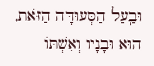וּבַֽעַל הַסְּעוּדָּה הַזֹּאת, הוּא וּבָנָיו וְאִשְׁתּוֹ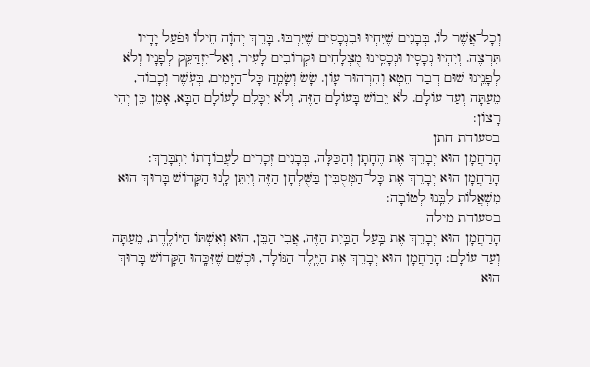וְכָל־אֲשֶׁר לוֹ, בְּבָנִים שֶׁיִּחְיוּ וּבִנְכָסִים שֶׁיִּרְבּוּ. בָּרֵךְ יְהֹוָה חֵילוֹ וּפֹעַל יָדָיו תִּרְצֶה. וְיִהְיוּ נְכָסָיו וּנְכָסֵֽינוּ מֻצְלָחִים וּקְרוֹבִים לָעִיר, וְאַל־יִזְדַּקֵּק לְפָנָיו וְלֹא לְפָנֵֽינוּ שׁוּם דְבַר חֵטְא וְהִרְהוּר עָוֹן. שָׂשׂ וְשָׂמֵֽחַ כָּל־הַיָּמִים, בְּעֹֽשֶׁר וְכָבוֹד, מֵעַתָּה וְעַד עוֹלָם. לֹא יֵבוֹשׁ בָּעוֹלָם הַזֶּה, וְלֹא יִכָּלֵם לָעוֹלָם הַבָּא, אָמֵן כֵּן יְהִי רָצוֹן:
בסעודת חתן
הָרַחֲמָן הוּא יְבָרֵךְ אֶת הֶחָתָן וְהַכַּלָּה, בְּבָנִים זְכָרִים לַעֲבוֹדָתוֹ יִתְבָּרַךְ: הָרַחֲמָן הוּא יְבָרֵךְ אֶת כָּל־הַמְּסֻבִּין בַּשֻּׁלְחָן הַזֶּה וְיִתֵּן לָֽנוּ הַקָּדוֹשׁ בָּרוּךְ הוּא מִשְׁאֲלוֹת לִבֵּֽנוּ לְטוֹבָה:
בסעודת מילה
הָרַחֲמָן הוּא יְבָרֵךְ אֶת בַּֽעַל הַבַּֽיִת הַזֶּה, אֲבִי הַבֵּן, הוּא וְאִשְׁתּוֹ הַיּוֹלֶֽדֶת, מֵעַתָּה וְעַד עוֹלָם: הָרַחֲמָן הוּא יְבָרֵךְ אֶת הַיֶּֽלֶד הַנּוֹלָד, וּכְשֵׁם שֶׁזִּכָּֽהוּ הַקָּדוֹשׁ בָּרוּךְ הוּא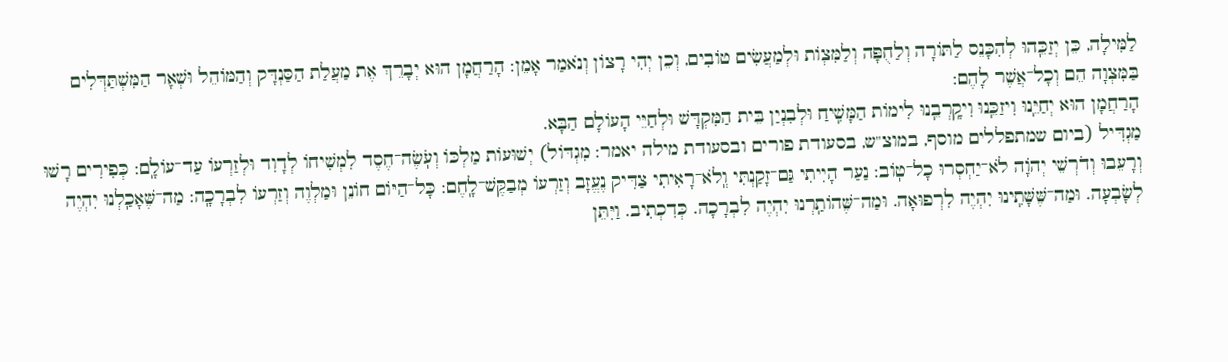לַמִּילָה, כֵּן יְזַכֵּֽהוּ לְהִכָּנֵס לַתּוֹרָה וְלַחֻפָּה וְלַמִּצְוֹת וּלְמַעֲשִׂים טוֹבִים, וְכֵן יְהִי רָצוֹן וְנֹאמַר אָמֵן: הָרַחֲמָן הוּא יְבָרֵךְ אֶת מַעֲלַת הַסַּנְדָּק וְהַמּוֹהֵל וּשְׁאָר הַמִּשְׁתַּדְּלִים בַּמִּצְוָה הֵם וְכָל־אֲשֶׁר לָהֶם:
הָרַחֲמָן הוּא יְחַיֵּֽנוּ וִיזַכֵּֽנוּ וִיקָֽרְבֵֽנוּ לִימוֹת הַמָּשִֽׁיחַ וּלְבִנְיַן בֵּית הַמִּקְדָּשׁ וּלְחַיֵּי הָעוֹלָם הַבָּא.
מַגְדִּיל (ביום שמתפללים מוסף, במוצ"ש, בסעודת פורים ובסעודת מילה יאמר: מִגְדּוֹל) יְשׁוּעוֹת מַלְכּוֹ וְעֹֽשֶׂה־חֶסֶד לִמְשִׁיחוֹ לְדָוִד וּלְזַרְעוֹ עַד־עוֹלָֽם: כְּפִירִים רָשׁוּ וְרָעֵבוּ וְדֹרְשֵׁי יְהֹוָה לֹא־יַחְסְרוּ כָל־טֽוֹב: נַעַר הָיִיתִי גַּם־זָקַנְתִּי וְֽלֹא־רָאִיתִי צַדִּיק נֶעֱזָב וְזַרְעוֹ מְבַקֶּשׁ־לָֽחֶם: כָּל־הַיּוֹם חוֹנֵן וּמַלְוֶה וְזַרְעוֹ לִבְרָכָֽה: מַה־שֶּׁאָכַֽלְנוּ יִהְיֶה לְשָׂבְעָה. וּמַה־שֶּׁשָּׁתִֽינוּ יִהְיֶה לִרְפוּאָה. וּמַה־שֶּׁהוֹתַֽרְנוּ יִהְיֶה לִבְרָכָה. כְּדִכְתִיב. וַיִּתֵּן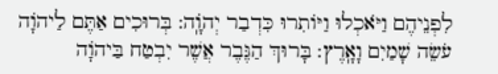לִפְנֵיהֶם וַיֹּאכְלוּ וַיּוֹתִרוּ כִּדְבַר יְהֹוָֽה: בְּרוּכִים אַתֶּם לַיהֹוָה עֹשֵׂה שָׁמַיִם וָאָֽרֶץ: בָּרוּךְ הַגֶּבֶר אֲשֶׁר יִבְטַח בַּיהֹוָה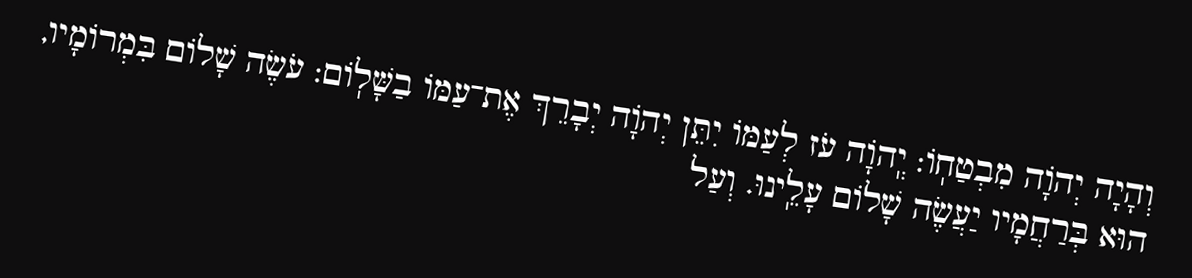וְהָיָה יְהֹוָה מִבְטַחֽוֹ: יְֽהֹוָה עֹז לְעַמּוֹ יִתֵּן יְהֹוָה יְבָרֵךְ אֶת־עַמּוֹ בַשָּׁלֽוֹם: עֹשֶׂה שָׁלוֹם בִּמְרוֹמָיו, הוּא בְּרַחֲמָיו יַעֲשֶׂה שָׁלוֹם עָלֵֽינוּ. וְעַל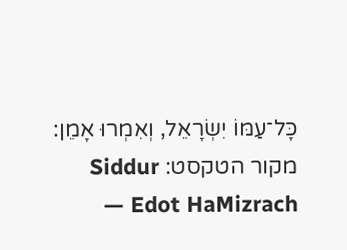כָּל־עַמּוֹ יִשְׂרָאֵל, וְאִמְרוּ אָמֵן:
מקור הטקסט: Siddur Edot HaMizrach —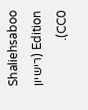Shaliehsaboo Edition (רישיון CC0).